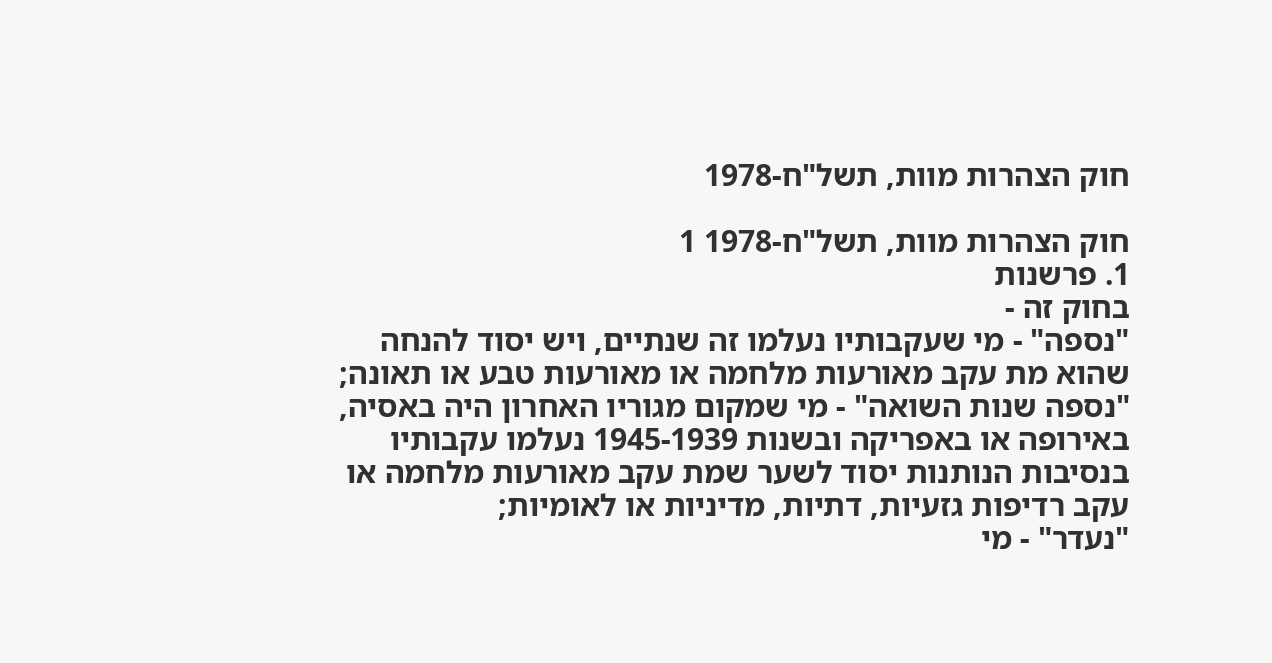חוק הצהרות מוות, תשל"ח-1978

חוק הצהרות מוות, תשל"ח-1978 1
1. פרשנות
בחוק זה -
"נספה" - מי שעקבותיו נעלמו זה שנתיים, ויש יסוד להנחה שהוא מת עקב מאורעות מלחמה או מאורעות טבע או תאונה;
"נספה שנות השואה" - מי שמקום מגוריו האחרון היה באסיה, באירופה או באפריקה ובשנות 1945-1939 נעלמו עקבותיו בנסיבות הנותנות יסוד לשער שמת עקב מאורעות מלחמה או עקב רדיפות גזעיות, דתיות, מדיניות או לאומיות;
"נעדר" - מי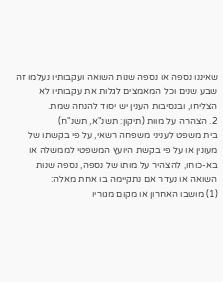שאיננו נספה או נספה שנות השואה ועקבותיו נעלמו זה שבע שנים וכל המאמצים לגלות את עקבותיו לא הצליחו, ובנסיבות הענין יש יסוד להנחה שמת.
2. הצהרה על מוות (תיקון: תשנ"א, תשנ"ח)
בית משפט לעניני משפחה רשאי, על פי בקשתו של מעונין או על פי בקשת היועץ המשפטי לממשלה או בא-כוחו, להצהיר על מותו של נספה, נספה שנות השואה או נעדר אם נתקיימה בו אחת מאלה:
(1) מושבו האחרון או מקום מגוריו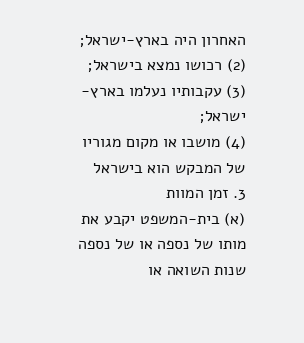האחרון היה בארץ-ישראל;
(2) רכושו נמצא בישראל;
(3) עקבותיו נעלמו בארץ-ישראל;
(4) מושבו או מקום מגוריו של המבקש הוא בישראל
3. זמן המוות
(א) בית-המשפט יקבע את מותו של נספה או של נספה שנות השואה או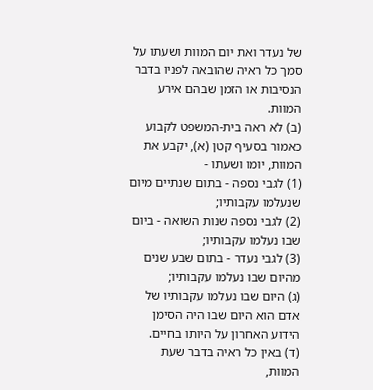של נעדר ואת יום המוות ושעתו על סמך כל ראיה שהובאה לפניו בדבר הנסיבות או הזמן שבהם אירע המוות.
(ב) לא ראה בית-המשפט לקבוע כאמור בסעיף קטן (א), יקבע את המוות, יומו ושעתו -
(1) לגבי נספה - בתום שנתיים מיום שנעלמו עקבותיו;
(2) לגבי נספה שנות השואה - ביום שבו נעלמו עקבותיו;
(3) לגבי נעדר - בתום שבע שנים מהיום שבו נעלמו עקבותיו;
(ג) היום שבו נעלמו עקבותיו של אדם הוא היום שבו היה הסימן הידוע האחרון על היותו בחיים.
(ד) באין כל ראיה בדבר שעת המוות,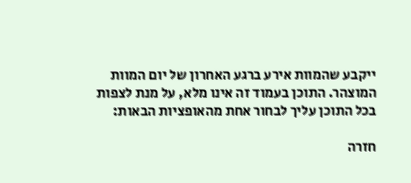ייקבע שהמוות אירע ברגע האחרון של יום המוות המוצהר. התוכן בעמוד זה אינו מלא, על מנת לצפות בכל התוכן עליך לבחור אחת מהאופציות הבאות:

חזרה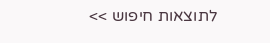לתוצאות חיפוש >>